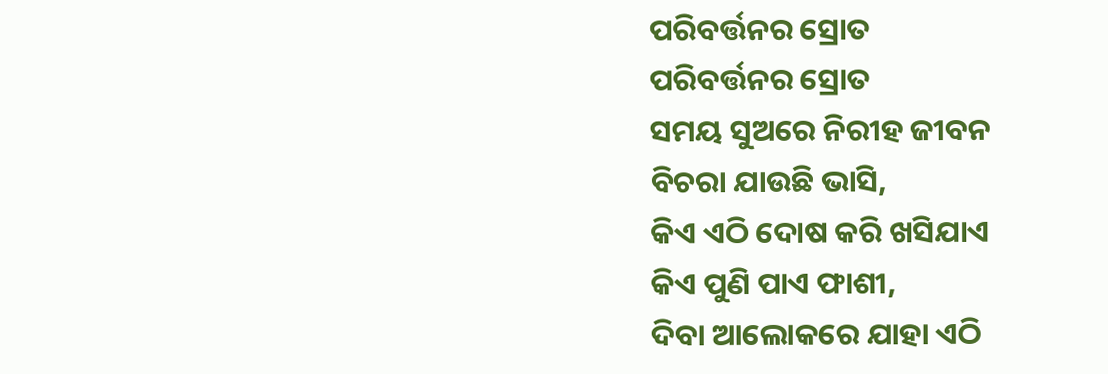ପରିବର୍ତ୍ତନର ସ୍ରୋତ
ପରିବର୍ତ୍ତନର ସ୍ରୋତ
ସମୟ ସୁଅରେ ନିରୀହ ଜୀବନ
ବିଚରା ଯାଉଛି ଭାସି,
କିଏ ଏଠି ଦୋଷ କରି ଖସିଯାଏ
କିଏ ପୁଣି ପାଏ ଫାଶୀ,
ଦିବା ଆଲୋକରେ ଯାହା ଏଠି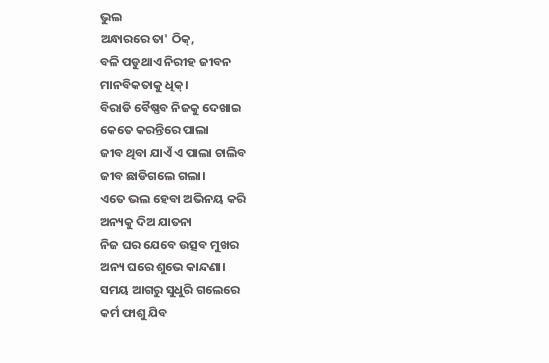ଭୁଲ
ଅନ୍ଧାରରେ ତା' ଠିକ୍,
ବଳି ପଡୁଥାଏ ନିରୀହ ଜୀବନ
ମାନବିକତାକୁ ଧିକ୍।
ବିରାଡି ବୈଷ୍ଣବ ନିଜକୁ ଦେଖାଇ
କେତେ କରନ୍ତିରେ ପାଲା
ଜୀବ ଥିବା ଯାଏଁ ଏ ପାଲା ଚାଲିବ
ଜୀବ ଛାଡିଗଲେ ଗଲା।
ଏତେ ଭଲ ହେବା ଅଭିନୟ କରି
ଅନ୍ୟକୁ ଦିଅ ଯାତନା
ନିଜ ଘର ଯେବେ ଉତ୍ସବ ମୁଖର
ଅନ୍ୟ ଘରେ ଶୁଭେ କାନ୍ଦଣା।
ସମୟ ଆଗରୁ ସୁଧୁରି ଗଲେରେ
କର୍ମ ଫାଶୁ ଯିବ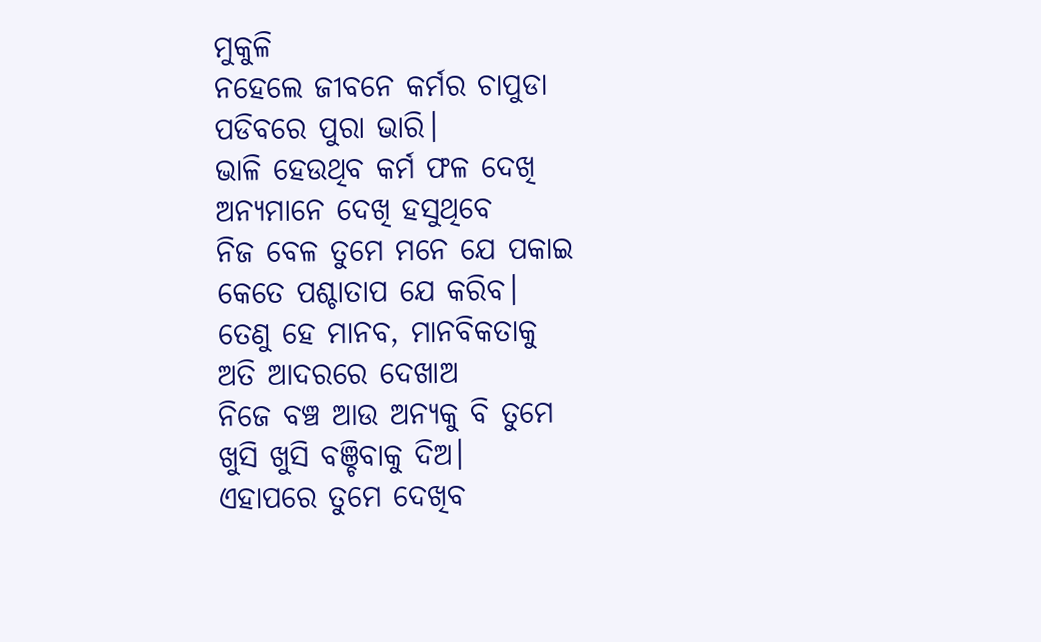ମୁକୁଳି
ନହେଲେ ଜୀବନେ କର୍ମର ଚାପୁଡା
ପଡିବରେ ପୁରା ଭାରି।
ଭାଳି ହେଉଥିବ କର୍ମ ଫଳ ଦେଖି
ଅନ୍ୟମାନେ ଦେଖି ହସୁଥିବେ
ନିଜ ବେଳ ତୁମେ ମନେ ଯେ ପକାଇ
କେତେ ପଶ୍ଚାତାପ ଯେ କରିବ।
ତେଣୁ ହେ ମାନବ, ମାନବିକତାକୁ
ଅତି ଆଦରରେ ଦେଖାଅ
ନିଜେ ବଞ୍ଚ ଆଉ ଅନ୍ୟକୁ ବି ତୁମେ
ଖୁସି ଖୁସି ବଞ୍ଚିବାକୁ ଦିଅ।
ଏହାପରେ ତୁମେ ଦେଖିବ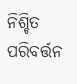ନିଶ୍ଚିତ
ପରିବର୍ତ୍ତନ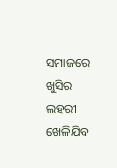ସମାଜରେ
ଖୁସିର ଲହରୀ ଖେଳିଯିବ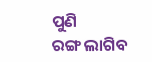ପୁଣି
ରଙ୍ଗ ଲାଗିବ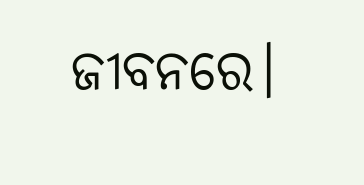ଜୀବନରେ।